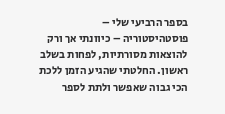בספר הרביעי שלי – פוסטהיסטוריה – כיוונתי אך ורק להוצאות מסורתיות, לפחות בשלב ראשון. החלטתי שהגיע הזמן ללכת הכי גבוה שאפשר ולתת לספר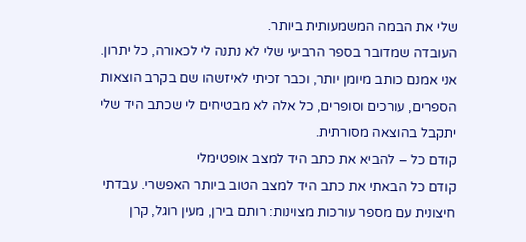שלי את הבמה המשמעותית ביותר.
העובדה שמדובר בספר הרביעי שלי לא נתנה לי לכאורה, כל יתרון. אני אמנם כותב מיומן יותר, וכבר זכיתי לאיזשהו שם בקרב הוצאות הספרים, עורכים וסופרים, כל אלה לא מבטיחים לי שכתב היד שלי יתקבל בהוצאה מסורתית.
קודם כל – להביא את כתב היד למצב אופטימלי
קודם כל הבאתי את כתב היד למצב הטוב ביותר האפשרי. עבדתי חיצונית עם מספר עורכות מצוינות: רותם בירן, מעין רוגל, קרן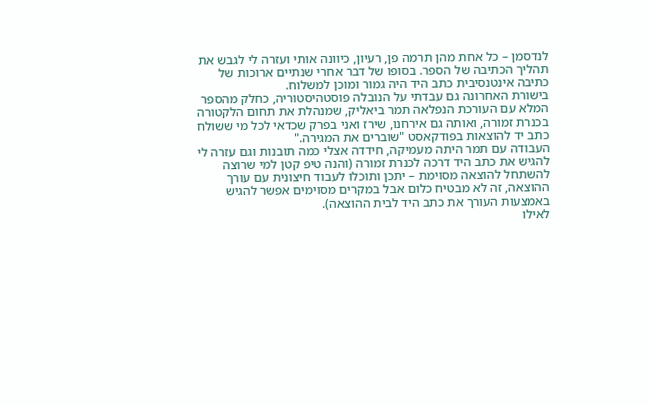לנדסמן – כל אחת מהן תרמה פן, רעיון, כיוונה אותי ועזרה לי לגבש את תהליך הכתיבה של הספר. בסופו של דבר אחרי שנתיים ארוכות של כתיבה אינטנסיבית כתב היד היה גמור ומוכן למשלוח.
בישורת האחרונה גם עבדתי על הנובלה פוסטהיסטוריה, כחלק מהספר המלא עם העורכת הנפלאה תמר ביאליק, שמנהלת את תחום הלקטורה בכנרת זמורה, ואותה גם אירחנו, שירז ואני בפרק שכדאי לכל מי ששולח כתב יד להוצאות בפודקאסט "שוברים את המגירה."
העבודה עם תמר היתה מעמיקה, חידדה אצלי כמה תובנות וגם עזרה לי להגיש את כתב היד דרכה לכנרת זמורה (והנה טיפ קטן למי שרוצה להשתחל להוצאה מסוימת – יתכן ותוכלו לעבוד חיצונית עם עורך ההוצאה, זה לא מבטיח כלום אבל במקרים מסוימים אפשר להגיש באמצעות העורך את כתב היד לבית ההוצאה).
לאילו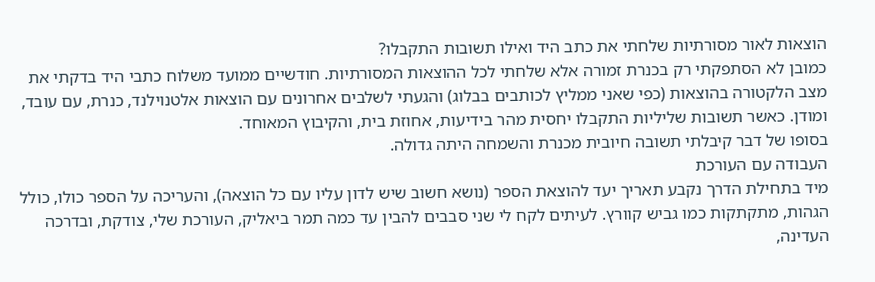הוצאות לאור מסורתיות שלחתי את כתב היד ואילו תשובות התקבלו?
כמובן לא הסתפקתי רק בכנרת זמורה אלא שלחתי לכל ההוצאות המסורתיות. חודשיים ממועד משלוח כתבי היד בדקתי את מצב הלקטורה בהוצאות (כפי שאני ממליץ לכותבים בבלוג) והגעתי לשלבים אחרונים עם הוצאות אלטנוילנד, כנרת, עם עובד, ומודן. כאשר תשובות שליליות התקבלו יחסית מהר בידיעות, אחוזת בית, והקיבוץ המאוחד.
בסופו של דבר קיבלתי תשובה חיובית מכנרת והשמחה היתה גדולה.
העבודה עם העורכת
מיד בתחילת הדרך נקבע תאריך יעד להוצאת הספר (נושא חשוב שיש לדון עליו עם כל הוצאה), והעריכה על הספר כולו, כולל הגהות, מתקתקות כמו גביש קוורץ. לעיתים לקח לי שני סבבים להבין עד כמה תמר ביאליק, העורכת שלי, צודקת, ובדרכה העדינה,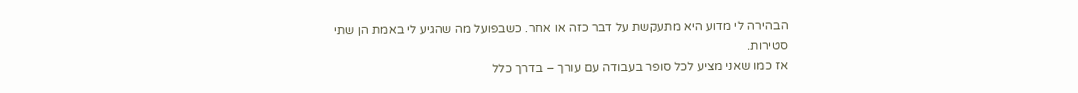הבהירה לי מדוע היא מתעקשת על דבר כזה או אחר. כשבפועל מה שהגיע לי באמת הן שתי סטירות.
אז כמו שאני מציע לכל סופר בעבודה עם עורך – בדרך כלל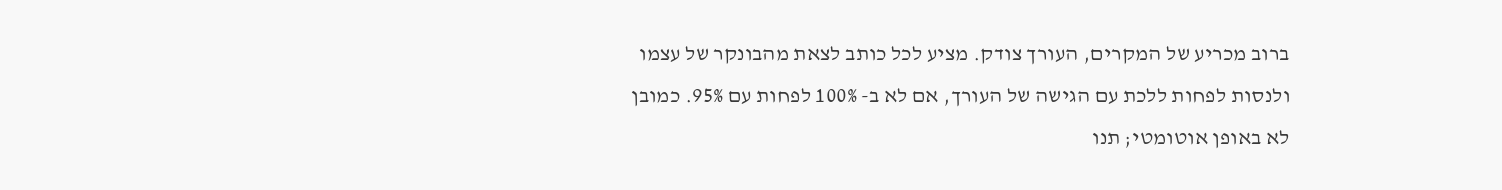ברוב מכריע של המקרים, העורך צודק. מציע לכל כותב לצאת מהבונקר של עצמו ולנסות לפחות ללכת עם הגישה של העורך, אם לא ב- 100% לפחות עם 95%. כמובן לא באופן אוטומטי; תנו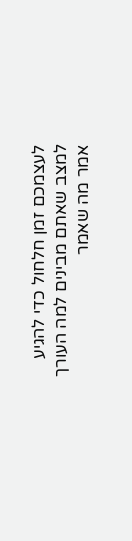לעצמכם זמן חלחול כדי להגיע למצב שאתם מבינים למה העורך אמר מה שאמר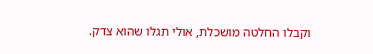וקבלו החלטה מושכלת, אולי תגלו שהוא צדק.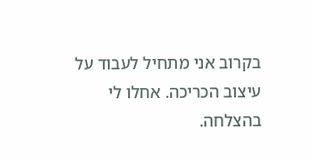בקרוב אני מתחיל לעבוד על עיצוב הכריכה. אחלו לי בהצלחה.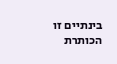בינתיים זו הכותרת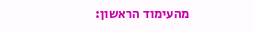מהעימוד הראשון: